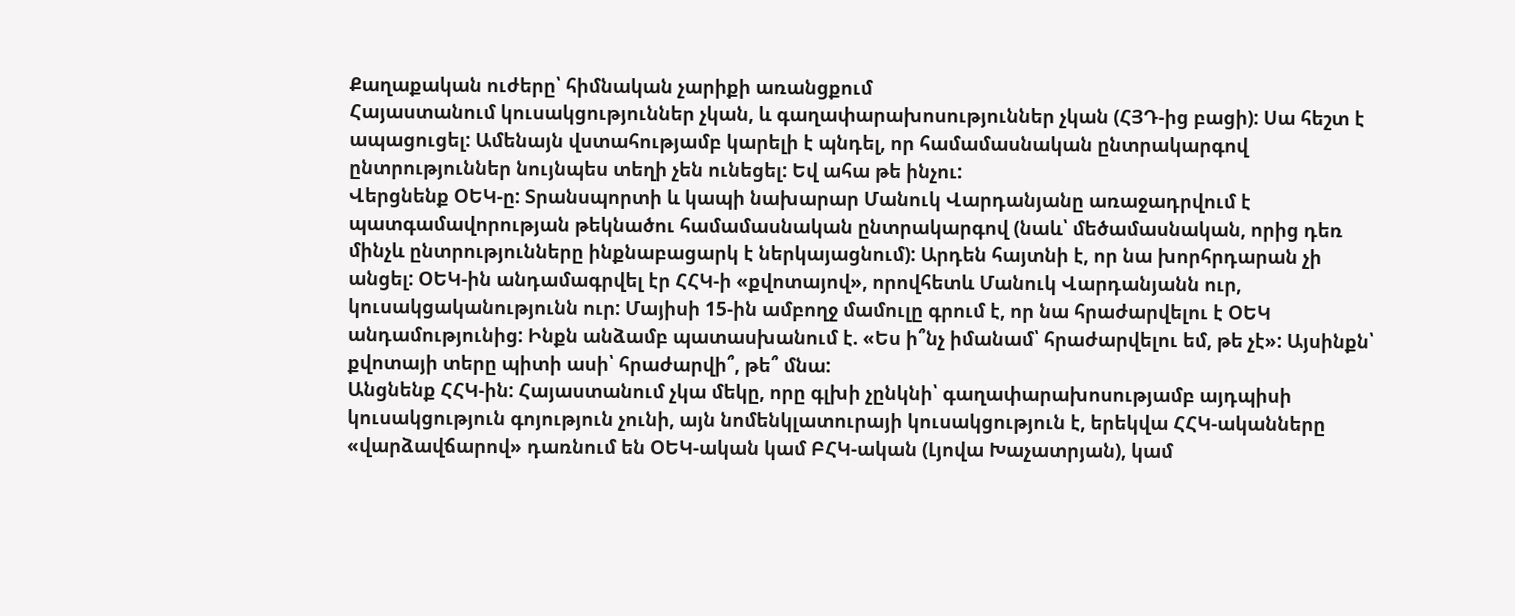Քաղաքական ուժերը՝ հիմնական չարիքի առանցքում
Հայաստանում կուսակցություններ չկան, և գաղափարախոսություններ չկան (ՀՅԴ-ից բացի): Սա հեշտ է ապացուցել: Ամենայն վստահությամբ կարելի է պնդել, որ համամասնական ընտրակարգով ընտրություններ նույնպես տեղի չեն ունեցել: Եվ ահա թե ինչու:
Վերցնենք ՕԵԿ-ը: Տրանսպորտի և կապի նախարար Մանուկ Վարդանյանը առաջադրվում է պատգամավորության թեկնածու համամասնական ընտրակարգով (նաև՝ մեծամասնական, որից դեռ մինչև ընտրությունները ինքնաբացարկ է ներկայացնում): Արդեն հայտնի է, որ նա խորհրդարան չի անցել: ՕԵԿ-ին անդամագրվել էր ՀՀԿ-ի «քվոտայով», որովհետև Մանուկ Վարդանյանն ուր, կուսակցականությունն ուր: Մայիսի 15-ին ամբողջ մամուլը գրում է, որ նա հրաժարվելու է ՕԵԿ անդամությունից: Ինքն անձամբ պատասխանում է. «Ես ի՞նչ իմանամ՝ հրաժարվելու եմ, թե չէ»: Այսինքն՝ քվոտայի տերը պիտի ասի՝ հրաժարվի՞, թե՞ մնա:
Անցնենք ՀՀԿ-ին: Հայաստանում չկա մեկը, որը գլխի չընկնի՝ գաղափարախոսությամբ այդպիսի կուսակցություն գոյություն չունի, այն նոմենկլատուրայի կուսակցություն է, երեկվա ՀՀԿ-ականները «վարձավճարով» դառնում են ՕԵԿ-ական կամ ԲՀԿ-ական (Լյովա Խաչատրյան), կամ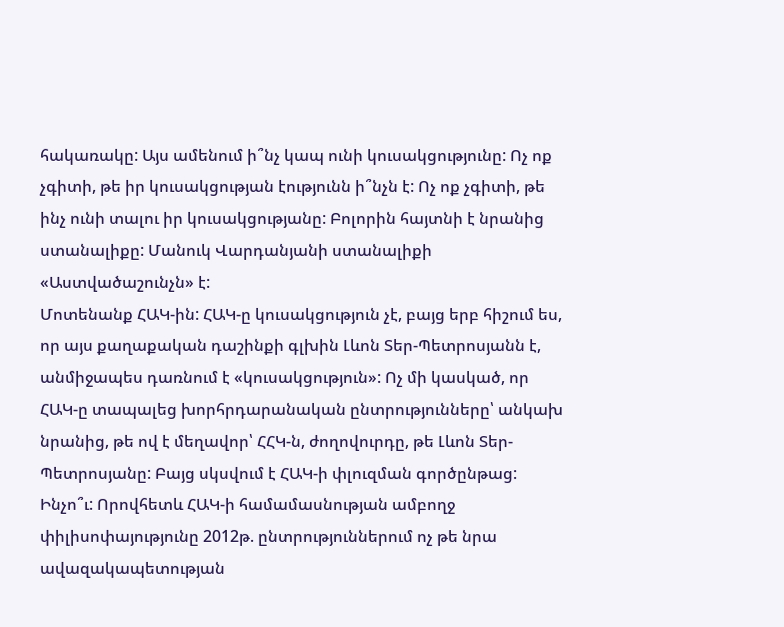հակառակը: Այս ամենում ի՞նչ կապ ունի կուսակցությունը: Ոչ ոք չգիտի, թե իր կուսակցության էությունն ի՞նչն է: Ոչ ոք չգիտի, թե ինչ ունի տալու իր կուսակցությանը: Բոլորին հայտնի է նրանից ստանալիքը: Մանուկ Վարդանյանի ստանալիքի «Աստվածաշունչն» է:
Մոտենանք ՀԱԿ-ին: ՀԱԿ-ը կուսակցություն չէ, բայց երբ հիշում ես, որ այս քաղաքական դաշինքի գլխին Լևոն Տեր-Պետրոսյանն է, անմիջապես դառնում է «կուսակցություն»: Ոչ մի կասկած, որ ՀԱԿ-ը տապալեց խորհրդարանական ընտրությունները՝ անկախ նրանից, թե ով է մեղավոր՝ ՀՀԿ-ն, ժողովուրդը, թե Լևոն Տեր-Պետրոսյանը: Բայց սկսվում է ՀԱԿ-ի փլուզման գործընթաց: Ինչո՞ւ: Որովհետև ՀԱԿ-ի համամասնության ամբողջ փիլիսոփայությունը 2012թ. ընտրություններում ոչ թե նրա ավազակապետության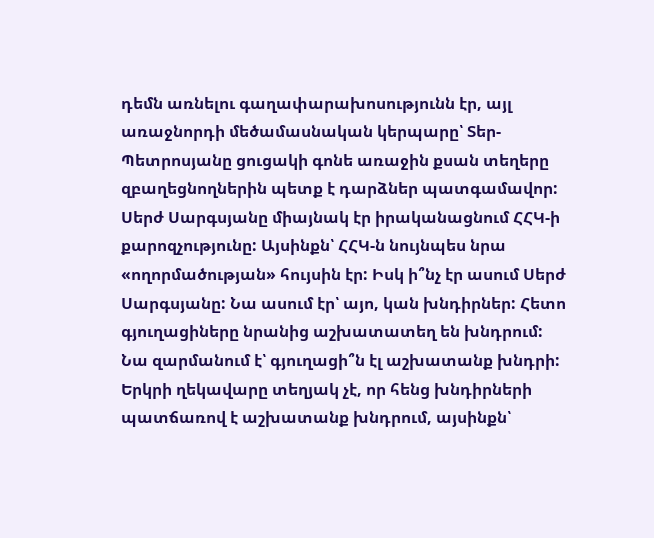դեմն առնելու գաղափարախոսությունն էր, այլ առաջնորդի մեծամասնական կերպարը՝ Տեր-Պետրոսյանը ցուցակի գոնե առաջին քսան տեղերը զբաղեցնողներին պետք է դարձներ պատգամավոր:
Սերժ Սարգսյանը միայնակ էր իրականացնում ՀՀԿ-ի քարոզչությունը: Այսինքն՝ ՀՀԿ-ն նույնպես նրա «ողորմածության» հույսին էր: Իսկ ի՞նչ էր ասում Սերժ Սարգսյանը: Նա ասում էր՝ այո, կան խնդիրներ: Հետո գյուղացիները նրանից աշխատատեղ են խնդրում: Նա զարմանում է՝ գյուղացի՞ն էլ աշխատանք խնդրի: Երկրի ղեկավարը տեղյակ չէ, որ հենց խնդիրների պատճառով է աշխատանք խնդրում, այսինքն՝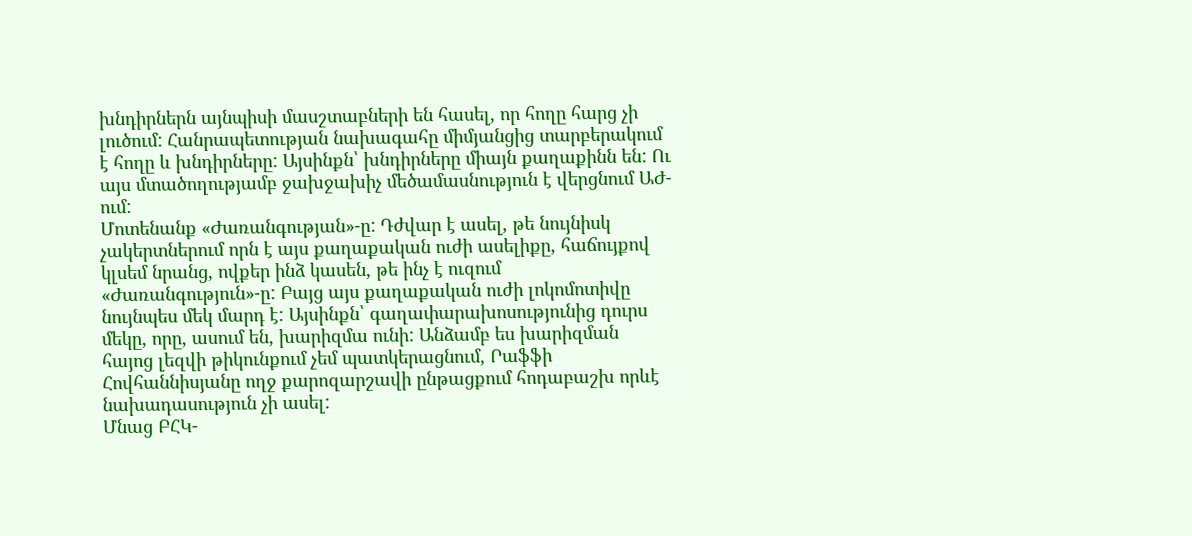խնդիրներն այնպիսի մասշտաբների են հասել, որ հողը հարց չի լուծում: Հանրապետության նախագահը միմյանցից տարբերակում է հողը և խնդիրները: Այսինքն՝ խնդիրները միայն քաղաքինն են: Ու այս մտածողությամբ ջախջախիչ մեծամասնություն է վերցնում ԱԺ-ում:
Մոտենանք «Ժառանգության»-ը: Դժվար է ասել, թե նույնիսկ չակերտներում որն է այս քաղաքական ուժի ասելիքը, հաճույքով կլսեմ նրանց, ովքեր ինձ կասեն, թե ինչ է ուզում «Ժառանգություն»-ը: Բայց այս քաղաքական ուժի լոկոմոտիվը նույնպես մեկ մարդ է: Այսինքն՝ գաղափարախոսությունից դուրս մեկը, որը, ասում են, խարիզմա ունի: Անձամբ ես խարիզման հայոց լեզվի թիկունքում չեմ պատկերացնում, Րաֆֆի Հովհաննիսյանը ողջ քարոզարշավի ընթացքում հոդաբաշխ որևէ նախադասություն չի ասել:
Մնաց ԲՀԿ-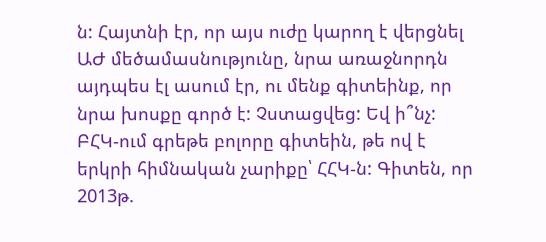ն: Հայտնի էր, որ այս ուժը կարող է վերցնել ԱԺ մեծամասնությունը, նրա առաջնորդն այդպես էլ ասում էր, ու մենք գիտեինք, որ նրա խոսքը գործ է: Չստացվեց: Եվ ի՞նչ: ԲՀԿ-ում գրեթե բոլորը գիտեին, թե ով է երկրի հիմնական չարիքը՝ ՀՀԿ-ն: Գիտեն, որ 2013թ.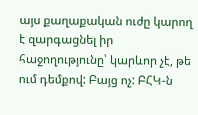այս քաղաքական ուժը կարող է զարգացնել իր հաջողությունը՝ կարևոր չէ, թե ում դեմքով: Բայց ոչ: ԲՀԿ-ն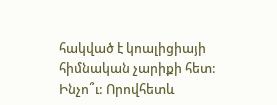հակված է կոալիցիայի հիմնական չարիքի հետ: Ինչո՞ւ: Որովհետև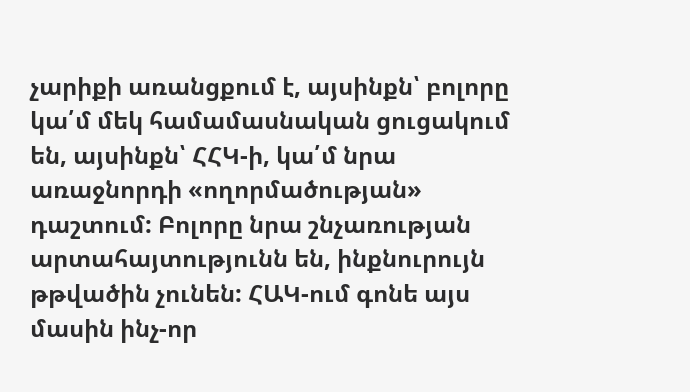չարիքի առանցքում է, այսինքն՝ բոլորը կա՛մ մեկ համամասնական ցուցակում են, այսինքն՝ ՀՀԿ-ի, կա՛մ նրա առաջնորդի «ողորմածության» դաշտում: Բոլորը նրա շնչառության արտահայտությունն են, ինքնուրույն թթվածին չունեն: ՀԱԿ-ում գոնե այս մասին ինչ-որ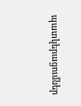պատկերացումներ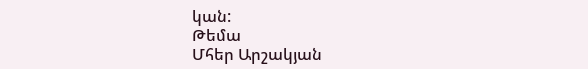կան:
Թեմա
Մհեր Արշակյան